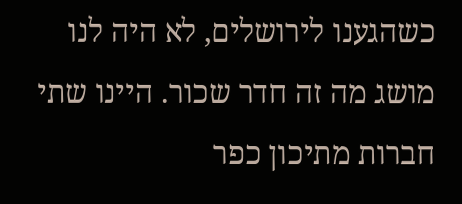כשהגענו לירושלים, לא היה לנו מושג מה זה חדר שכור. היינו שתי חברות מתיכון כפר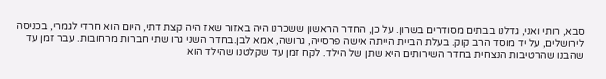סבא, רותי ואני, גדלנו בבתים מסודרים בשרון. על כן, החדר הראשון ששכרנו היה באזור שאז היה קצת דתי, היום הוא חרדי לגמרי, בכניסה לירושלים, על יד מוסד הרב קוק. בעלת הביית הייתה אישה פרסייה, גרושה, אמא לבן.בחדר השני גרו שתי חברות מרחובות. עבר זמן עד שהבנו שהרטיבות הנצחית בחדר השירותים היא שתן של הילד. לקח זמן עד שקלטנו שהילד הוא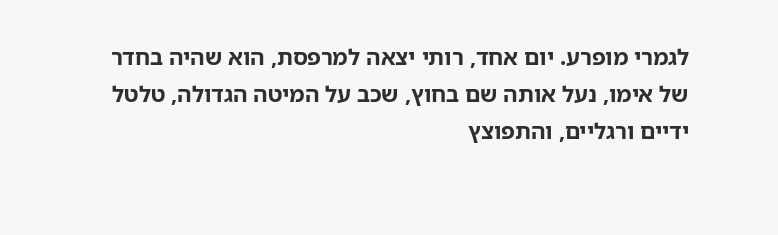לגמרי מופרע. יום אחד, רותי יצאה למרפסת, הוא שהיה בחדר של אימו, נעל אותה שם בחוץ, שכב על המיטה הגדולה, טלטל ידיים ורגליים, והתפוצץ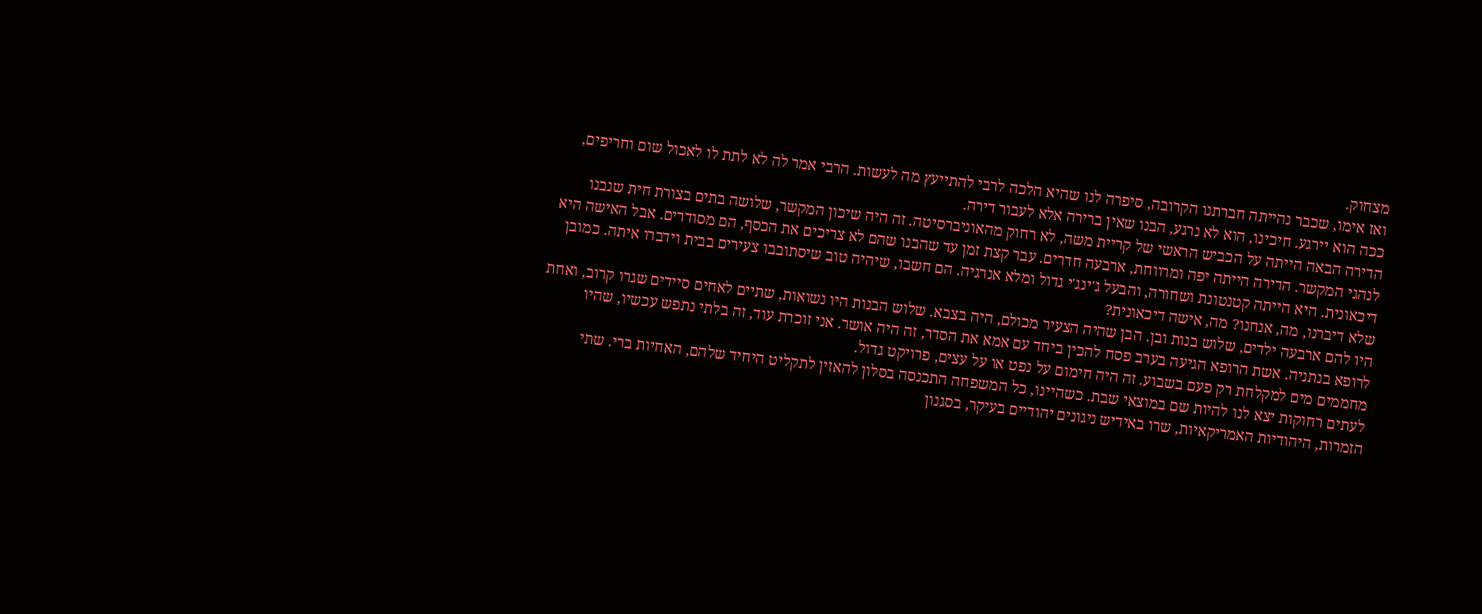מצחוק.
ואז אימו, שכבר נהייתה חברתנו הקרובה, סיפרה לנו שהיא הלכה לרבי להתייעץ מה לעשות. הרבי אמר לה לא לתת לו לאכול שום וחריפים, ככה הוא יירגע. חיכינו, הוא לא נרגע, הבנו שאין ברירה אלא לעבור דירה.
הדירה הבאה הייתה על הכביש הראשי של קריית משה, לא רחוק מהאוניברסיטה. זה היה שיכון המקשר, שלושה בתים בצורת חית שנבנו לנהגי המקשר. הדירה הייתה יפה ומרווחת, ארבעה חדרים. עבר קצת זמן עד שהבנו שהם לא צריכים את הכסף, הם מסודרים. אבל האישה היא דיכאונית. היא הייתה קטנטונת ושחורה, והבעל ג'ינג'י גדול ומלא אנרגיה. הם חשבו, שיהיה טוב שיסתובבו צעירים בבית וידברו איתה. כמובן שלא דיברנו, מה, אנחנו? מה, אישה דיכאונית?
היו להם ארבעה ילדים, שלוש בנות ובן. הבן שהיה הצעיר מכולם, היה בצבא. שלוש הבנות היו נשואות, שתיים לאחים סיידים שגרו קרוב, ואחת לרופא בנתניה. אשת הרופא הגיעה בערב פסח להכין ביחד עם אמא את הסדר, זה היה אושר. אני זוכרת עוד, זה בלתי נתפש עכשיו, שהיו מחממים מים למקלחת רק פעם בשבוע. זה היה חימום על נפט או על עצים, פרויקט גדול.
לעתים רחוקות יצא לנו להיות שם במוצאי שבת. כשהיינו, כל המשפחה התכנסה בסלון להאזין לתקליט היחיד שלהם, האחיות ברי. שתי הזמרות, היהודיות האמריקאיות, שרו באידיש ניגונים יהודיים בעיקר, בסגנון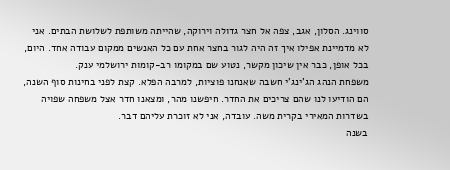סווינג. הסלון, אגב, צפה אל חצר גדולה וירוקה, שהייתה משותפת לשלושת הבתים. אני לא מדמיינת אפילו איך זה היה לגור בחצר אחת עם כל האנשים ממקום עבודה אחד. היום, בכל אופן, כבר אין שיכון מקשר, נטוע שם במקומו רב-קומות ירושלמי ענק.
משפחת הנהג הג'ינג'י חשבה שאנחנו פוציות, למרבה הפלא. קצת לפני בחינות סוף השנה, הם הודיעו לנו שהם צריכים את החדר. חיפשנו מהר, ומצאנו חדר אצל משפחה שפויה בשדרות המאירי בקרית משה. עובדה, אני לא זוכרת עליהם דבר.
בשנה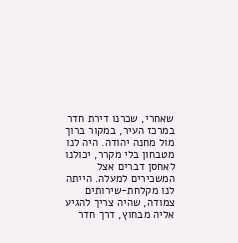שאחרי, שכרנו דירת חדר במרכז העיר, במקור ברוך מול מחנה יהודה. היה לנו מטבחון בלי מקרר, יכולנו לאחסן דברים אצל המשכירים למעלה. הייתה לנו מקלחת-שירותים צמודה, שהיה צריך להגיע אליה מבחוץ, דרך חדר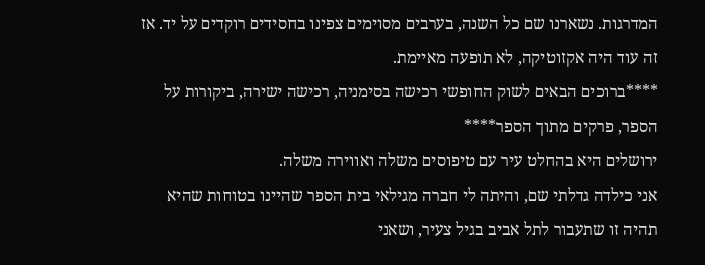המדרגות. נשארנו שם כל השנה, בערבים מסוימים צפינו בחסידים רוקדים על יד. אז זה עוד היה אקזוטיקה, לא תופעה מאיימת.
****ברוכים הבאים לשוק החופשי רכישה בסימניה, רכישה ישירה, ביקורות על הספר, פרקים מתוך הספר****
ירושלים היא בהחלט עיר עם טיפוסים משלה ואווירה משלה.
אני כילדה גדלתי שם, והיתה לי חברה מגילאי בית הספר שהיינו בטוחות שהיא תהיה זו שתעבור לתל אביב בגיל צעיר, ושאני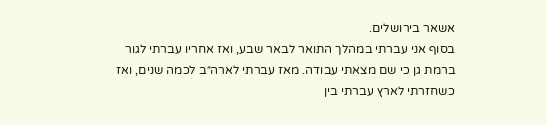אשאר בירושלים.
בסוף אני עברתי במהלך התואר לבאר שבע, ואז אחריו עברתי לגור ברמת גן כי שם מצאתי עבודה. מאז עברתי לארה״ב לכמה שנים, ואז כשחזרתי לארץ עברתי בין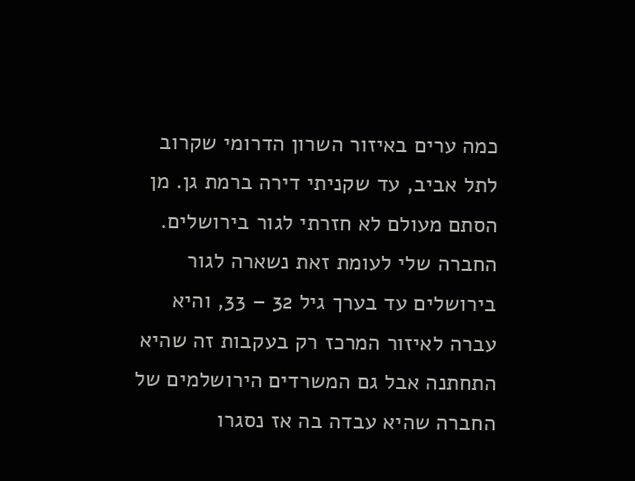כמה ערים באיזור השרון הדרומי שקרוב לתל אביב, עד שקניתי דירה ברמת גן. מן הסתם מעולם לא חזרתי לגור בירושלים.
החברה שלי לעומת זאת נשארה לגור בירושלים עד בערך גיל 32 – 33, והיא עברה לאיזור המרכז רק בעקבות זה שהיא התחתנה אבל גם המשרדים הירושלמים של החברה שהיא עבדה בה אז נסגרו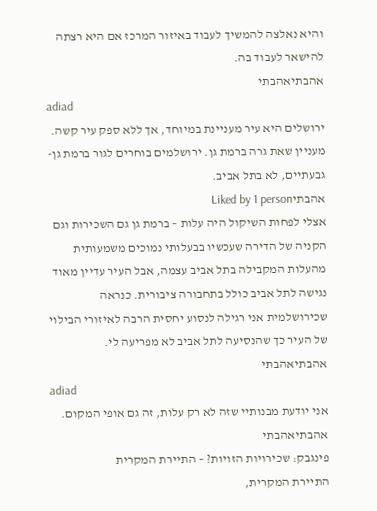והיא נאלצה להמשיך לעבוד באיזור המרכז אם היא רצתה להישאר לעבוד בה.
אהבתיאהבתי
adiad
ירושלים היא עיר מעניינת במיוחד, אך ללא ספק עיר קשה. מעניין שאת גרה ברמת גן. ירושלמים בוחרים לגור ברמת גן-גבעתיים, לא בתל אביב.
אהבתיLiked by 1 person
אצלי לפחות השיקול היה עלות – ברמת גן גם השכירות וגם הקניה של הדירה שעכשיו בבעלותי נמוכים משמעותית מהעלות המקבילה בתל אביב עצמה, אבל העיר עדיין מאוד נגישה לתל אביב כולל בתחבורה ציבורית. כנראה שכירושלמית אני רגילה לנסוע יחסית הרבה לאיזורי הבילוי של העיר כך שהנסיעה לתל אביב לא מפריעה לי.
אהבתיאהבתי
adiad
אני יודעת מבנותיי שזה לא רק עלות, זה גם אופי המקום.
אהבתיאהבתי
פינגבק: שכירויות הזויות? – התיירת המקרית
התיירת המקרית,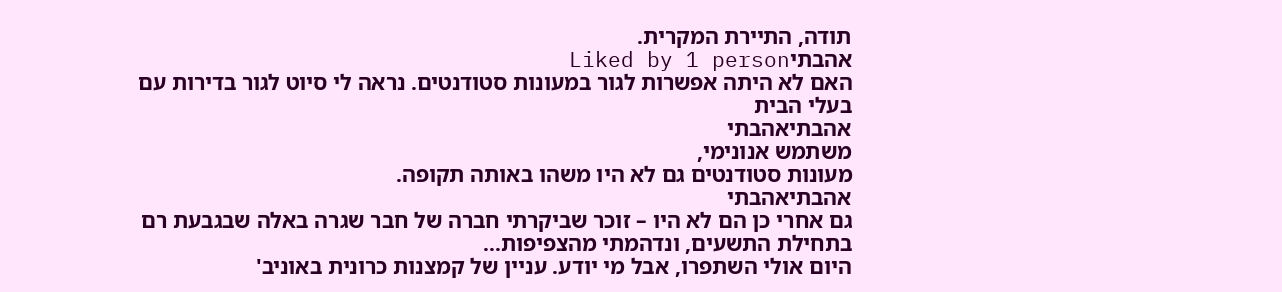תודה, התיירת המקרית.
אהבתיLiked by 1 person
האם לא היתה אפשרות לגור במעונות סטודנטים. נראה לי סיוט לגור בדירות עם בעלי הבית
אהבתיאהבתי
משתמש אנונימי,
מעונות סטודנטים גם לא היו משהו באותה תקופה.
אהבתיאהבתי
גם אחרי כן הם לא היו – זוכר שביקרתי חברה של חבר שגרה באלה שבגבעת רם בתחילת התשעים, ונדהמתי מהצפיפות…
היום אולי השתפרו, אבל מי יודע. עניין של קמצנות כרונית באוניב'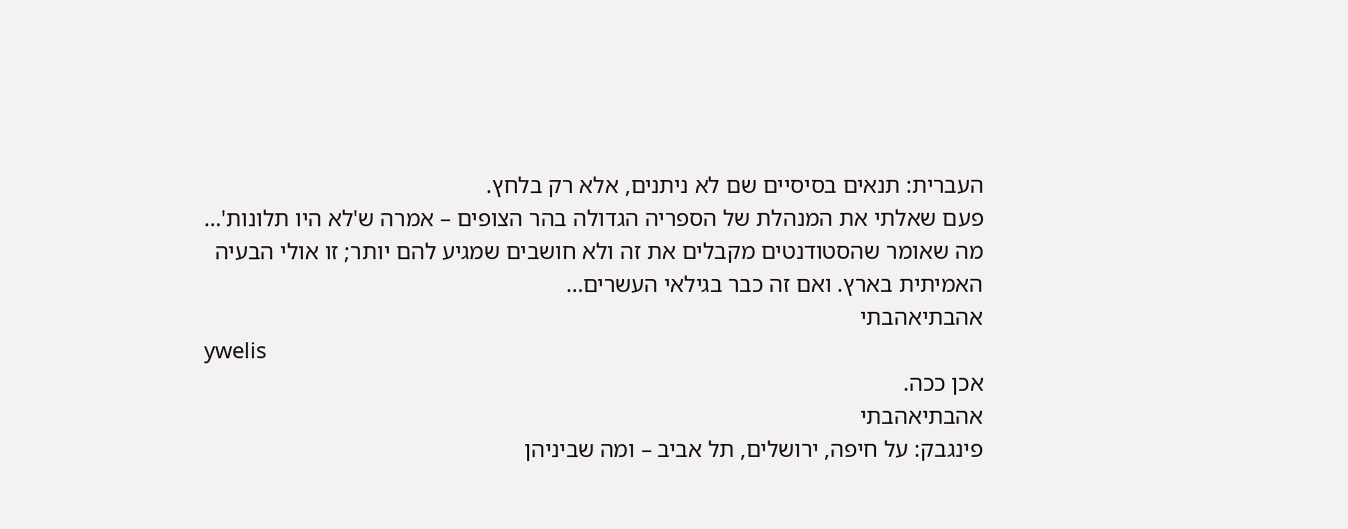העברית: תנאים בסיסיים שם לא ניתנים, אלא רק בלחץ.
פעם שאלתי את המנהלת של הספריה הגדולה בהר הצופים – אמרה ש'לא היו תלונות'… מה שאומר שהסטודנטים מקבלים את זה ולא חושבים שמגיע להם יותר; זו אולי הבעיה האמיתית בארץ. ואם זה כבר בגילאי העשרים…
אהבתיאהבתי
ywelis
אכן ככה.
אהבתיאהבתי
פינגבק: על חיפה, ירושלים, תל אביב – ומה שביניהן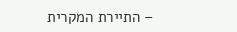– התיירת המקרית